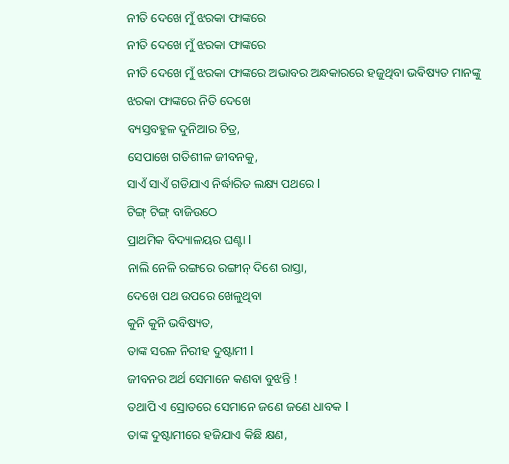ନୀତି ଦେଖେ ମୁଁ ଝରକା ଫାଙ୍କରେ
ନୀତି ଦେଖେ ମୁଁ ଝରକା ଫାଙ୍କରେ
ନୀତି ଦେଖେ ମୁଁ ଝରକା ଫାଙ୍କରେ ଅଭାବର ଅନ୍ଧକାରରେ ହଜୁଥିବା ଭଵିଷ୍ୟତ ମାନଙ୍କୁ
ଝରକା ଫାଙ୍କରେ ନିତି ଦେଖେ
ବ୍ୟସ୍ତବହୁଳ ଦୁନିଆର ଚିତ୍ର,
ସେପାଖେ ଗତିଶୀଳ ଜୀବନକୁ,
ସାଏଁ ସାଏଁ ଗଡିଯାଏ ନିର୍ଦ୍ଧାରିତ ଲକ୍ଷ୍ୟ ପଥରେ l
ଟିଙ୍ଗ୍ ଟିଙ୍ଗ୍ ବାଜିଉଠେ
ପ୍ରାଥମିକ ବିଦ୍ୟାଳୟର ଘଣ୍ଟା l
ନାଲି ନେଳି ରଙ୍ଗରେ ରଙ୍ଗୀନ୍ ଦିଶେ ରାସ୍ତା,
ଦେଖେ ପଥ ଉପରେ ଖେଳୁଥିବା
କୁନି କୁନି ଭବିଷ୍ୟତ,
ତାଙ୍କ ସରଳ ନିରୀହ ଦୁଷ୍ଟାମୀ l
ଜୀବନର ଅର୍ଥ ସେମାନେ କଣବା ବୁଝନ୍ତି !
ତଥାପି ଏ ସ୍ରୋତରେ ସେମାନେ ଜଣେ ଜଣେ ଧାବକ l
ତାଙ୍କ ଦୁଷ୍ଟାମୀରେ ହଜିଯାଏ କିଛି କ୍ଷଣ,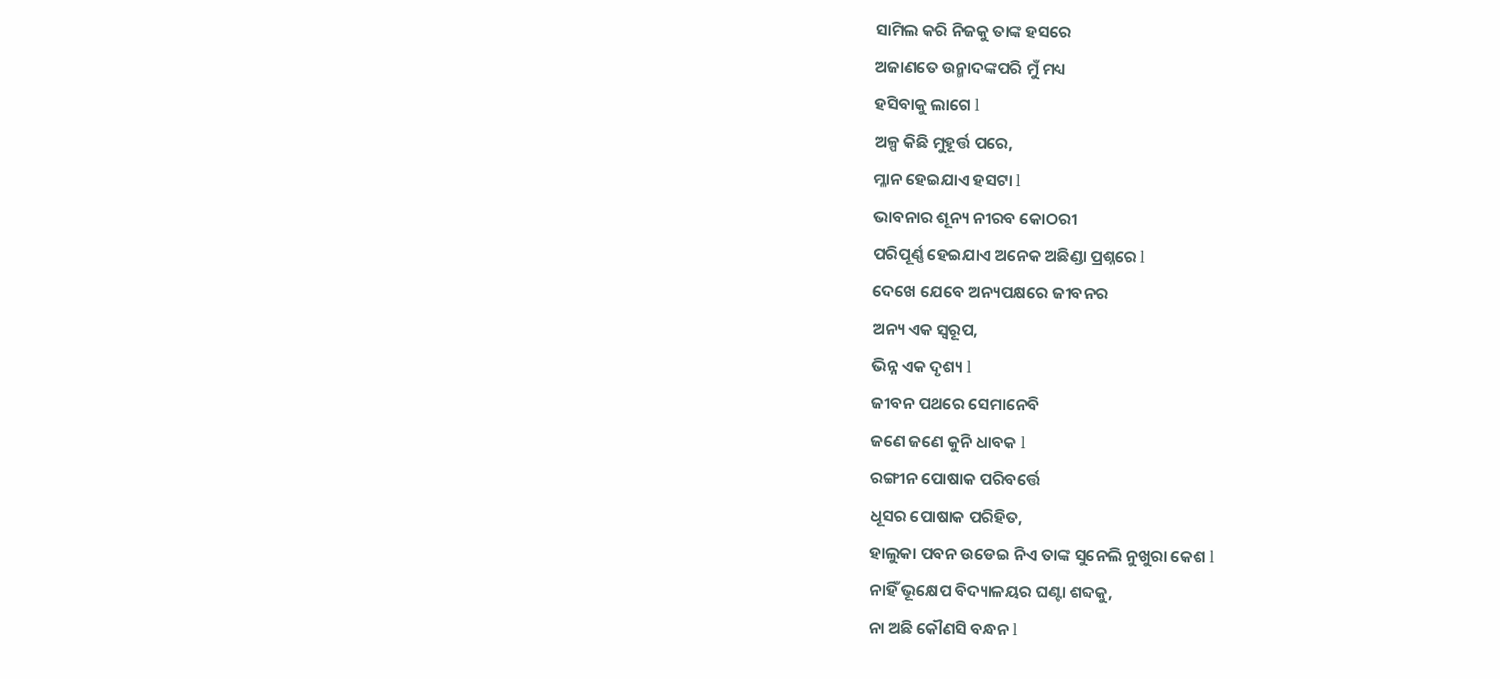ସାମିଲ କରି ନିଜକୁ ତାଙ୍କ ହସରେ
ଅଜାଣତେ ଉନ୍ମାଦଙ୍କପରି ମୁଁ ମଧ୍ୟ
ହସିବାକୁ ଲାଗେ l
ଅଳ୍ପ କିଛି ମୁହୂର୍ତ୍ତ ପରେ,
ମ୍ଳାନ ହେଇଯାଏ ହସଟା l
ଭାବନାର ଶୂନ୍ୟ ନୀରବ କୋଠରୀ
ପରିପୂର୍ଣ୍ଣ ହେଇଯାଏ ଅନେକ ଅଛିଣ୍ଡା ପ୍ରଶ୍ନରେ l
ଦେଖେ ଯେବେ ଅନ୍ୟପକ୍ଷରେ ଜୀବନର
ଅନ୍ୟ ଏକ ସ୍ୱରୂପ,
ଭିନ୍ନ ଏକ ଦୃଶ୍ୟ l
ଜୀବନ ପଥରେ ସେମାନେବି
ଜଣେ ଜଣେ କୁନି ଧାବକ l
ରଙ୍ଗୀନ ପୋଷାକ ପରିବର୍ତ୍ତେ
ଧୂସର ପୋଷାକ ପରିହିତ,
ହାଲୁକା ପବନ ଉଡେଇ ନିଏ ତାଙ୍କ ସୁନେଲି ନୁଖୁରା କେଶ l
ନାହିଁ ଭୂକ୍ଷେପ ବିଦ୍ୟାଳୟର ଘଣ୍ଟା ଶବ୍ଦକୁ,
ନା ଅଛି କୌଣସି ବନ୍ଧନ l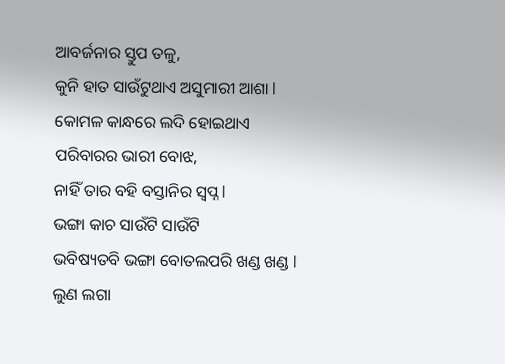ଆବର୍ଜନାର ସ୍ତୁପ ତଳୁ,
କୁନି ହାତ ସାଉଁଟୁଥାଏ ଅସୁମାରୀ ଆଶା l
କୋମଳ କାନ୍ଧରେ ଲଦି ହୋଇଥାଏ
ପରିବାରର ଭାରୀ ବୋଝ,
ନାହିଁ ତାର ବହି ବସ୍ତାନିର ସ୍ୱପ୍ନ l
ଭଙ୍ଗା କାଚ ସାଉଁଟି ସାଉଁଟି
ଭବିଷ୍ୟତବି ଭଙ୍ଗା ବୋତଲପରି ଖଣ୍ଡ ଖଣ୍ଡ l
ଲୁଣ ଲଗା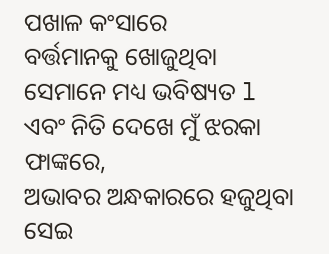ପଖାଳ କଂସାରେ
ବର୍ତ୍ତମାନକୁ ଖୋଜୁଥିବା
ସେମାନେ ମଧ୍ୟ ଭବିଷ୍ୟତ l
ଏବଂ ନିତି ଦେଖେ ମୁଁ ଝରକା ଫାଙ୍କରେ,
ଅଭାବର ଅନ୍ଧକାରରେ ହଜୁଥିବା
ସେଇ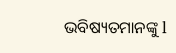ଭବିଷ୍ୟତମାନଙ୍କୁ l